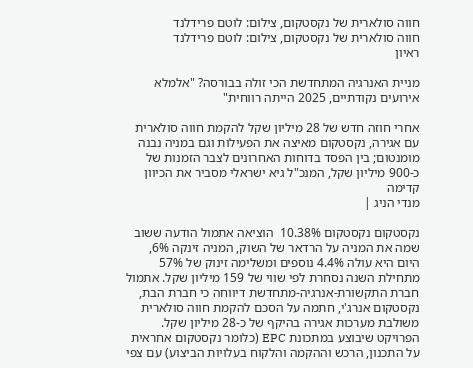חווה סולארית של נקסטקום, צילום: לוטם פרידלנד
חווה סולארית של נקסטקום, צילום: לוטם פרידלנד
ראיון

מניית האנרגיה המתחדשת הכי זולה בבורסה? "אלמלא אירועים נקודתיים, 2025 הייתה רווחית"

אחרי חוזה חדש של 28 מיליון שקל להקמת חווה סולארית עם אגירה, נקסטקום מאיצה את הפעילות וגם במניה נבנה מומנטום; בין הפסד בדוחות האחרונים לצבר הזמנות של כ-900 מיליון שקל, המנכ"ל גיא ישראלי מסביר את הכיוון קדימה
מנדי הניג |

נקסטקום נקסטקום 10.38%  הוציאה אתמול הודעה ששוב שמה את המניה על הרדאר של השוק, המניה זינקה 6%, היום היא עולה 4.4% נוספים ומשלימה זינוק של 57% מתחילת השנה נסחרת לפי שווי של 159 מיליון שקל. אתמול חברת התקשורת-אנרגיה-מתחדשת דיווחה כי חברת הבת, נקסטקום אנרג'י, חתמה על הסכם להקמת חווה סולארית משולבת מערכות אגירה בהיקף של כ-28 מיליון שקל. הפרויקט שיבוצע במתכונת EPC (כלומר נקסטקום אחראית על התכנון, הרכש וההקמה והלקוח בעלויות הביצוע) עם צפי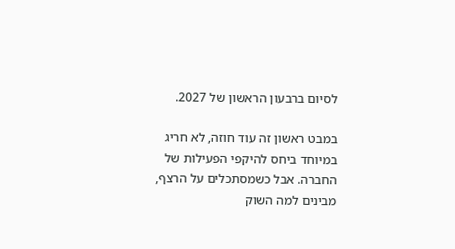לסיום ברבעון הראשון של 2027.

במבט ראשון זה עוד חוזה, לא חריג במיוחד ביחס להיקפי הפעילות של החברה. אבל כשמסתכלים על הרצף, מבינים למה השוק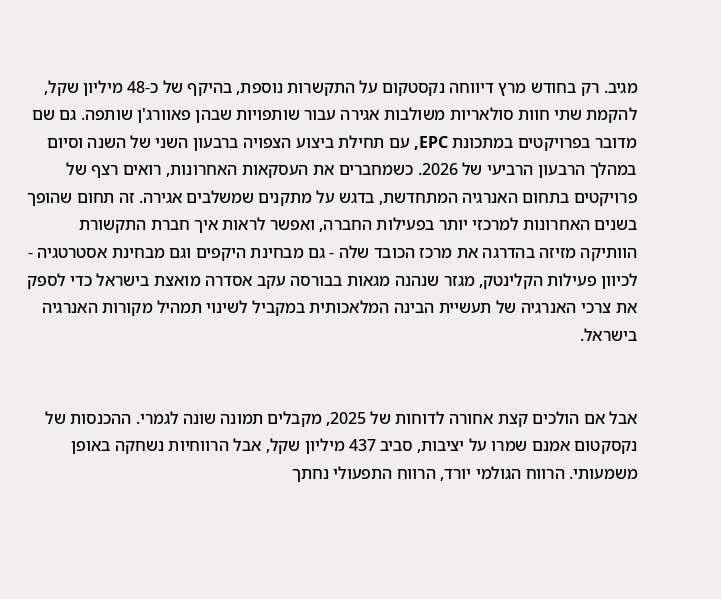מגיב. רק בחודש מרץ דיווחה נקסטקום על התקשרות נוספת, בהיקף של כ-48 מיליון שקל, להקמת שתי חוות סולאריות משולבות אגירה עבור שותפויות שבהן פאוורג'ן שותפה. גם שם מדובר בפרויקטים במתכונת EPC, עם תחילת ביצוע הצפויה ברבעון השני של השנה וסיום במהלך הרבעון הרביעי של 2026. כשמחברים את העסקאות האחרונות, רואים רצף של פרויקטים בתחום האנרגיה המתחדשת, בדגש על מתקנים שמשלבים אגירה. זה תחום שהופך בשנים האחרונות למרכזי יותר בפעילות החברה, ואפשר לראות איך חברת התקשורת הוותיקה מזיזה בהדרגה את מרכז הכובד שלה - גם מבחינת היקפים וגם מבחינת אסטרטגיה - לכיוון פעילות הקלינטק, מגזר שנהנה מגאות בבורסה עקב אסדרה מואצת בישראל כדי לספק את צרכי האנרגיה של תעשיית הבינה המלאכותית במקביל לשינוי תמהיל מקורות האנרגיה בישראל.


אבל אם הולכים קצת אחורה לדוחות של 2025, מקבלים תמונה שונה לגמרי. ההכנסות של נקסקטום אמנם שמרו על יציבות, סביב 437 מיליון שקל, אבל הרווחיות נשחקה באופן משמעותי. הרווח הגולמי יורד, הרווח התפעולי נחתך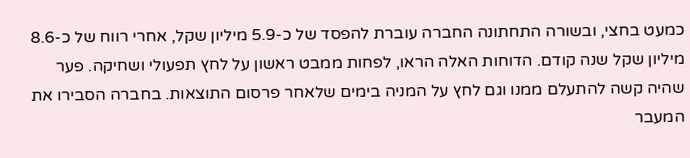כמעט בחצי, ובשורה התחתונה החברה עוברת להפסד של כ-5.9 מיליון שקל, אחרי רווח של כ-8.6 מיליון שקל שנה קודם. הדוחות האלה הראו, לפחות ממבט ראשון על לחץ תפעולי ושחיקה. פער שהיה קשה להתעלם ממנו וגם לחץ על המניה בימים שלאחר פרסום התוצאות. בחברה הסבירו את המעבר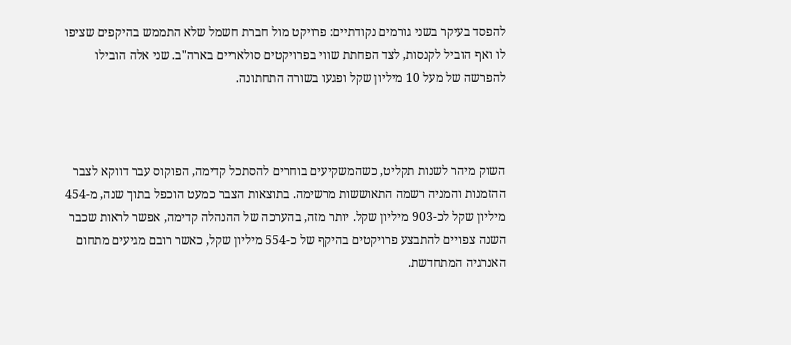להפסד בעיקר בשני גורמים נקודתיים: פרויקט מול חברת חשמל שלא התממש בהיקפים שציפו לו ואף הוביל לקנסות, לצד הפחתת שווי בפרויקטים סולאריים בארה"ב. שני אלה הובילו להפרשה של מעל 10 מיליון שקל ופגעו בשורה התחתונה.



השוק מיהר לשנות תקליט, כשהמשקיעים בוחרים להסתכל קדימה, הפוקוס עבר דווקא לצבר ההזמנות והמניה רשמה התאוששות מרשימה. בתוצאות הצבר כמעט הוכפל בתוך שנה, מ-454 מיליון שקל לכ-903 מיליון שקל. יותר מזה, בהערכה של ההנהלה קדימה, אפשר לראות שכבר השנה צפויים להתבצע פרויקטים בהיקף של כ-554 מיליון שקל, כאשר רובם מגיעים מתחום האנרגיה המתחדשת.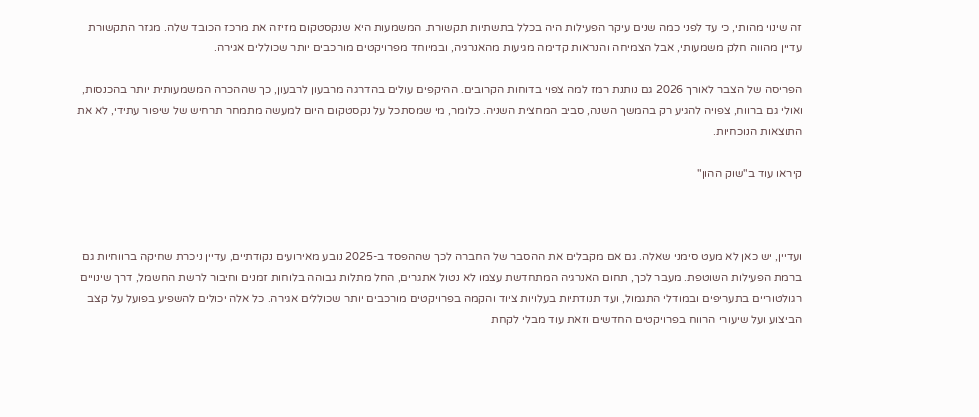זה שינוי מהותי, כי עד לפני כמה שנים עיקר הפעילות היה בכלל בתשתיות תקשורת. המשמעות היא שנקסטקום מזיזה את מרכז הכובד שלה. מגזר התקשורת עדיין מהווה חלק משמעותי, אבל הצמיחה והנראות קדימה מגיעות מהאנרגיה, ובמיוחד מפרויקטים מורכבים יותר שכוללים אגירה.

הפריסה של הצבר לאורך 2026 גם נותנת רמז למה צפוי בדוחות הקרובים. ההיקפים עולים בהדרגה מרבעון לרבעון, כך שההכרה המשמעותית יותר בהכנסות, ואולי גם ברווח, צפויה להגיע רק בהמשך השנה, סביב המחצית השניה. כלומר, מי שמסתכל על נקסטקום היום למעשה מתמחר תרחיש של שיפור עתידי, לא את התוצאות הנוכחיות.

קיראו עוד ב"שוק ההון"



ועדיין, יש כאן לא מעט סימני שאלה. גם אם מקבלים את ההסבר של החברה לכך שההפסד ב-2025 נובע מאירועים נקודתיים, עדיין ניכרת שחיקה ברווחיות גם ברמת הפעילות השוטפת. מעבר לכך, תחום האנרגיה המתחדשת עצמו לא נטול אתגרים, החל מתלות גבוהה בלוחות זמנים וחיבור לרשת החשמל, דרך שינויים רגולטוריים בתעריפים ובמודלי התגמול, ועד תנודתיות בעלויות ציוד והקמה בפרויקטים מורכבים יותר שכוללים אגירה. כל אלה יכולים להשפיע בפועל על קצב הביצוע ועל שיעורי הרווח בפרויקטים החדשים וזאת עוד מבלי לקחת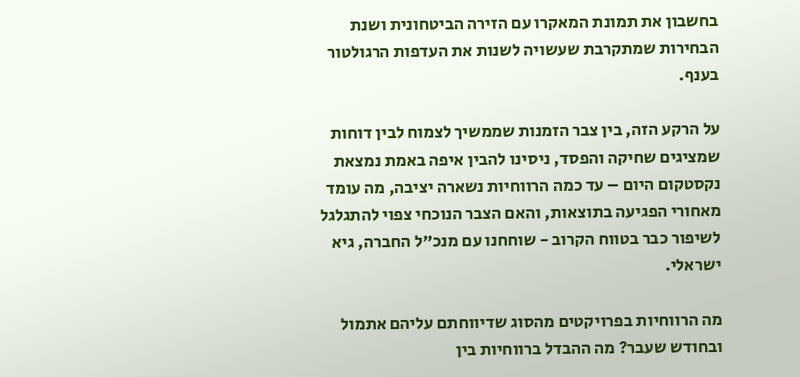בחשבון את תמונת המאקרו עם הזירה הביטחונית ושנת הבחירות שמתקרבת שעשויה לשנות את העדפות הרגולטור בענף.

על הרקע הזה, בין צבר הזמנות שממשיך לצמוח לבין דוחות שמציגים שחיקה והפסד, ניסינו להבין איפה באמת נמצאת נקסטקום היום – עד כמה הרווחיות נשארה יציבה, מה עומד מאחורי הפגיעה בתוצאות, והאם הצבר הנוכחי צפוי להתגלגל לשיפור כבר בטווח הקרוב - שוחחנו עם מנכ"ל החברה, גיא ישראלי.

מה הרווחיות בפרויקטים מהסוג שדיווחתם עליהם אתמול ובחודש שעבר? מה ההבדל ברווחיות בין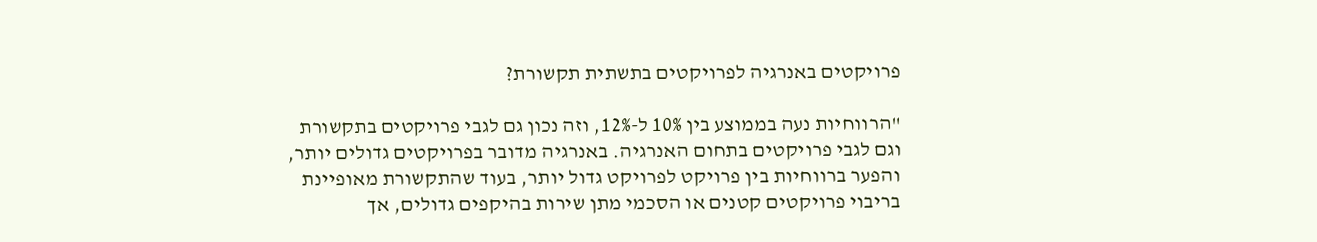פרויקטים באנרגיה לפרויקטים בתשתית תקשורת?

"הרווחיות נעה בממוצע בין 10% ל-12%, וזה נכון גם לגבי פרויקטים בתקשורת וגם לגבי פרויקטים בתחום האנרגיה. באנרגיה מדובר בפרויקטים גדולים יותר, והפער ברווחיות בין פרויקט לפרויקט גדול יותר, בעוד שהתקשורת מאופיינת בריבוי פרויקטים קטנים או הסכמי מתן שירות בהיקפים גדולים, אך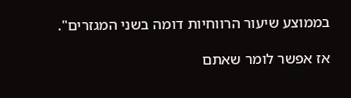בממוצע שיעור הרווחיות דומה בשני המגזרים".

אז אפשר לומר שאתם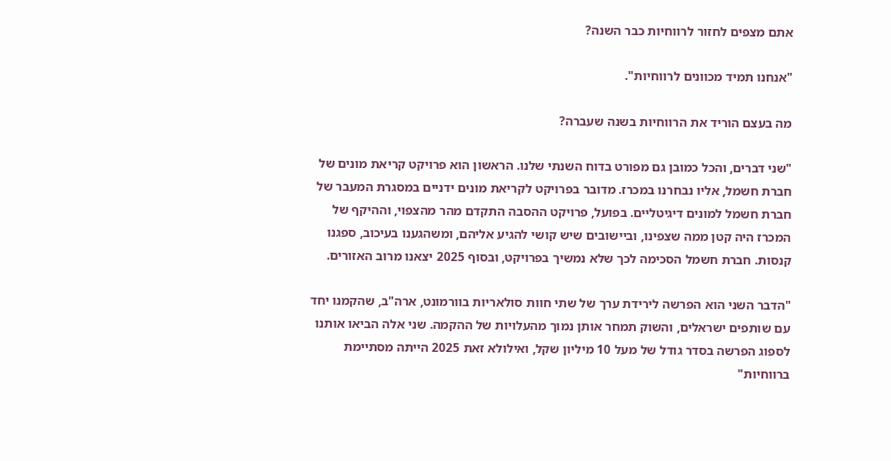אתם מצפים לחזור לרווחיות כבר השנה?

"אנחנו תמיד מכוונים לרווחיות".

מה בעצם הוריד את הרווחיות בשנה שעברה?

"שני דברים, והכל כמובן גם מפורט בדוח השנתי שלנו. הראשון הוא פרויקט קריאת מונים של חברת חשמל, אליו נבחרנו במכרז. מדובר בפרויקט לקריאת מונים ידניים במסגרת המעבר של חברת חשמל למונים דיגיטליים. בפועל, פרויקט ההסבה התקדם מהר מהצפוי, וההיקף של המכרז היה קטן ממה שצפינו, וביישובים שיש קושי להגיע אליהם, ומשהגענו בעיכוב, ספגנו קנסות. חברת חשמל הסכימה לכך שלא נמשיך בפרויקט, ובסוף 2025 יצאנו מרוב האזורים.

"הדבר השני הוא הפרשה לירידת ערך של שתי חוות סולאריות בוורמונט, ארה"ב, שהקמנו יחד עם שותפים ישראלים, והשוק תמחר אותן נמוך מהעלויות של ההקמה. שני אלה הביאו אותנו לספוג הפרשה בסדר גודל של מעל 10 מיליון שקל, ואילולא זאת 2025 הייתה מסתיימת ברווחיות"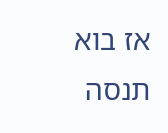אז בוא תנסה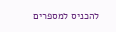להכניס למספרים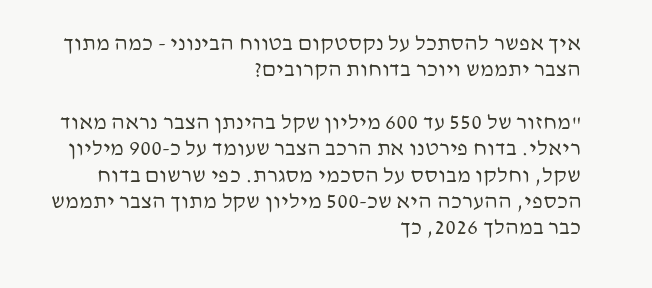איך אפשר להסתכל על נקסטקום בטווח הבינוני - כמה מתוך הצבר יתממש ויוכר בדוחות הקרובים?

"מחזור של 550 עד 600 מיליון שקל בהינתן הצבר נראה מאוד ריאלי. בדוח פירטנו את הרכב הצבר שעומד על כ-900 מיליון שקל, וחלקו מבוסס על הסכמי מסגרת. כפי שרשום בדוח הכספי, ההערכה היא שכ-500 מיליון שקל מתוך הצבר יתממש כבר במהלך 2026, כך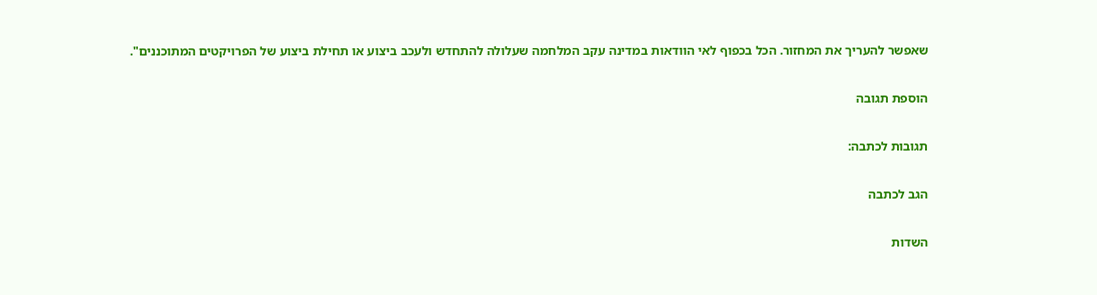שאפשר להעריך את המחזור. הכל בכפוף לאי הוודאות במדינה עקב המלחמה שעלולה להתחדש ולעכב ביצוע או תחילת ביצוע של הפרויקטים המתוכננים".

הוספת תגובה

תגובות לכתבה:

הגב לכתבה

השדות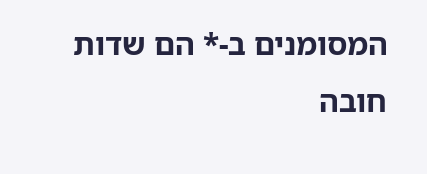המסומנים ב-* הם שדות חובה